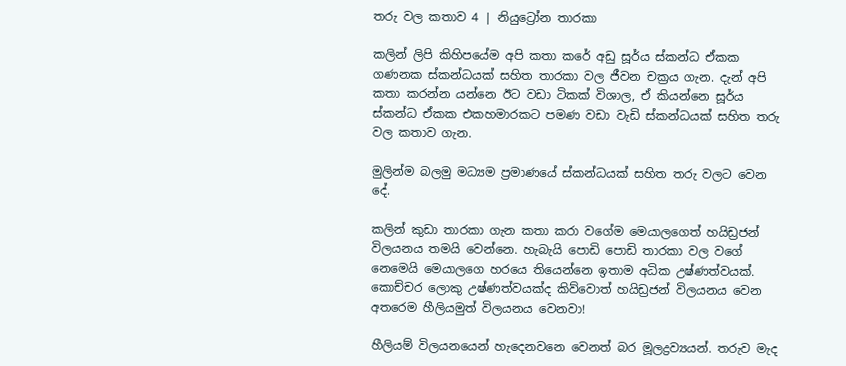තරු වල කතාව 4 | නියුට්‍රෝන තාරකා

කලින් ලිපි කිහිපයේම අපි කතා කරේ අඩු සූර්ය ස්කන්ධ ඒකක ගණනක ස්කන්ධයක් සහිත තාරකා වල ජීවන චක්‍රය ගැන. දැන් අපි කතා කරන්න යන්නෙ ඊට වඩා ටිකක් විශාල, ඒ කියන්නෙ සූර්ය ස්කන්ධ ඒකක එකහමාරකට පමණ වඩා වැඩි ස්කන්ධයක් සහිත තරු වල කතාව ගැන.

මුලින්ම බලමු මධ්‍යම ප්‍රමාණයේ ස්කන්ධයක් සහිත තරු වලට වෙන දේ.

කලින් කුඩා තාරකා ගැන කතා කරා වගේම මෙයාලගෙත් හයිඩ්‍රජන් විලයනය තමයි වෙන්නෙ. හැබැයි පොඩි පොඩි තාරකා වල වගේ නෙමෙයි මෙයාලගෙ හරයෙ තියෙන්නෙ ඉතාම අධික උෂ්ණත්වයක්. කොච්චර ලොකු උෂ්ණත්වයක්ද කිව්වොත් හයිඩ්‍රජන් විලයනය වෙන අතරෙම හීලියමුත් විලයනය වෙනවා!

හීලියම් විලයනයෙන් හැදෙනවනෙ වෙනත් බර මූලද්‍රව්‍යයන්. තරුව මැද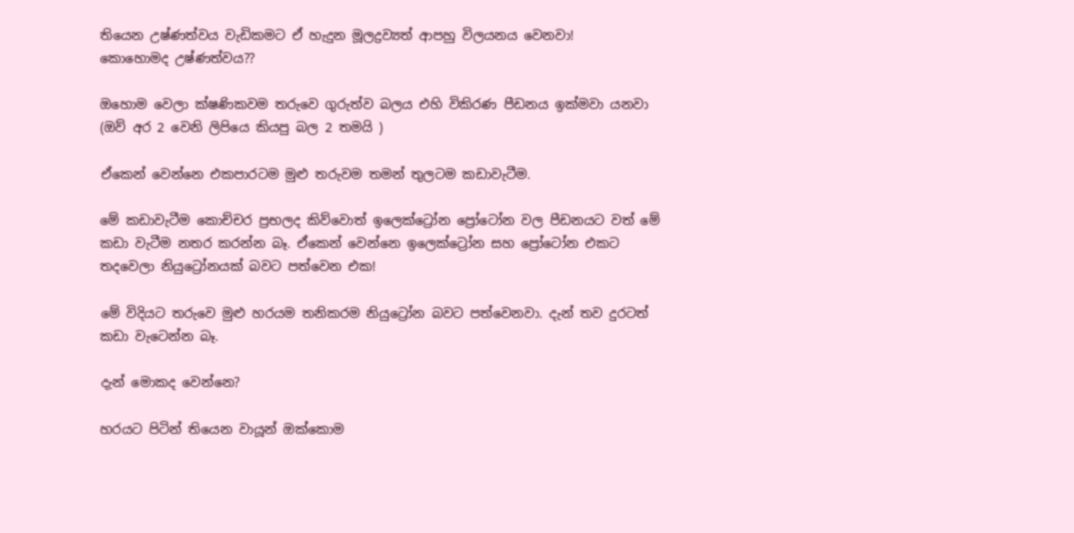තියෙන උෂ්ණත්වය වැඩිකමට ඒ හැදුන මූලද්‍රව්‍යත් ආපහු විලයනය වෙනවා!
කොහොමද උෂ්ණත්වය??

ඔහොම වෙලා ක්ෂණිකවම තරුවෙ ගුරුත්ව බලය එහි විකිරණ පීඩනය ඉක්මවා යනවා (ඔව් අර 2 වෙනි ලිපියෙ කියපු බල 2 තමයි )

ඒකෙන් වෙන්නෙ එකපාරටම මුළු තරුවම තමන් තුලටම කඩාවැටීම.

මේ කඩාවැටීම කොච්චර ප්‍රභලද කිව්වොත් ඉලෙක්ට්‍රෝන ප්‍රෝටෝන වල පීඩනයට වත් මේ කඩා වැටීම නතර කරන්න බෑ. ඒකෙන් වෙන්නෙ ඉලෙක්ට්‍රෝන සහ ප්‍රෝටෝන එකට තදවෙලා නියුට්‍රෝනයක් බවට පත්වෙන එක!

මේ විදියට තරුවෙ මුළු හරයම තනිකරම නියුට්‍රෝන බවට පත්වෙනවා. දැන් තව දුරටත් කඩා වැටෙන්න බෑ.

දැන් මොකද වෙන්නෙ?

හරයට පිටින් තියෙන වායූන් ඔක්කොම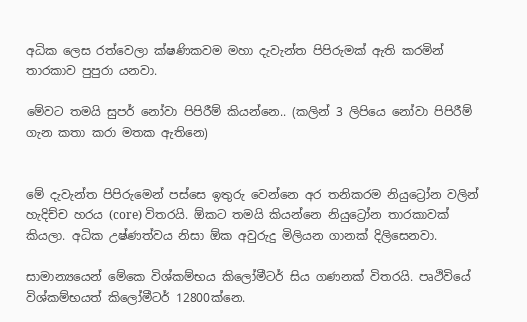අධික ලෙස රත්වෙලා ක්ෂණිකවම මහා දැවැන්ත පිපිරුමක් ඇති කරමින් තාරකාව පුපුරා යනවා.

මේවට තමයි සුපර් නෝවා පිපිරීම් කියන්නෙ.. (කලින් 3 ලිපියෙ නෝවා පිපිරීම් ගැන කතා කරා මතක ඇතිනෙ)


මේ දැවැන්ත පිපිරුමෙන් පස්සෙ ඉතුරු වෙන්නෙ අර තනිකරම නියුට්‍රෝන වලින් හැදිච්ච හරය (core) විතරයි. ඕකට තමයි කියන්නෙ නියුට්‍රෝන තාරකාවක් කියලා. අධික උෂ්ණත්වය නිසා ඕක අවුරුදු මිලියන ගානක් දිලිසෙනවා.

සාමාන්‍යයෙන් මේකෙ විශ්කම්භය කිලෝමීටර් සිය ගණනක් විතරයි. පෘථිවියේ විශ්කම්භයත් කිලෝමීටර් 12800ක්නෙ.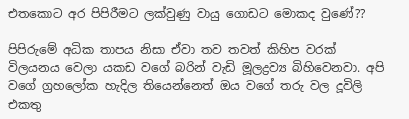එතකොට අර පිපිරීමට ලක්වුණු වායු ගොඩට මොකද වුණේ??

පිපිරුමේ අධික තාපය නිසා ඒවා තව තවත් කිහිප වරක් විලයනය වෙලා යකඩ වගේ බරින් වැඩි මූලද්‍රව්‍ය බිහිවෙනවා. අපි වගේ ග්‍රහලෝක හැදිල තියෙන්නෙත් ඔය වගේ තරු වල දූවිලි එකතු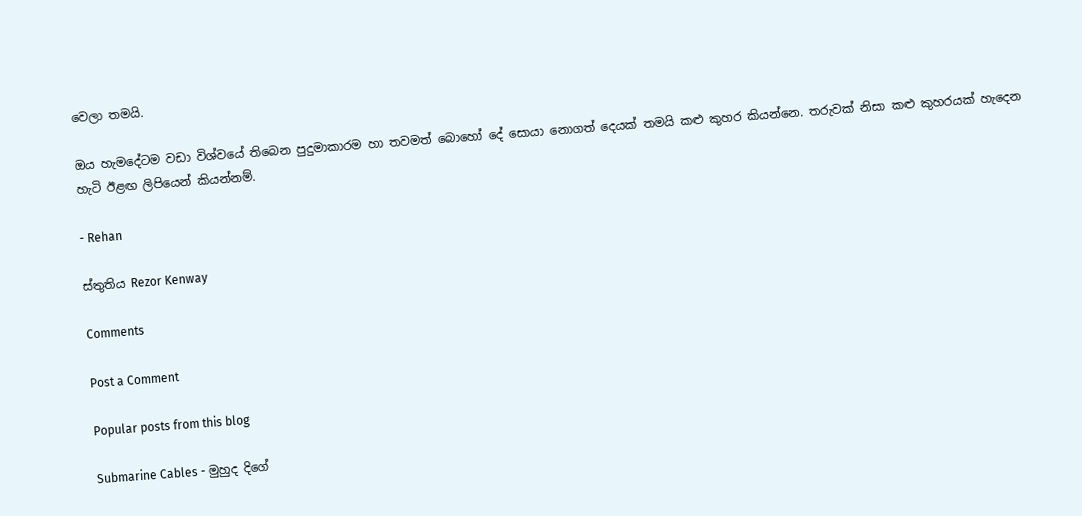වෙලා තමයි.

ඔය හැමදේටම වඩා විශ්වයේ තිබෙන පුදුමාකාරම හා තවමත් බොහෝ දේ සොයා නොගත් දෙයක් තමයි කළු කුහර කියන්නෙ. තරුවක් නිසා කළු කුහරයක් හැදෙන හැටි ඊළඟ ලිපියෙන් කියන්නම්.

- Rehan

ස්තුතිය Rezor Kenway

Comments

Post a Comment

Popular posts from this blog

Submarine Cables - මුහුද දිගේ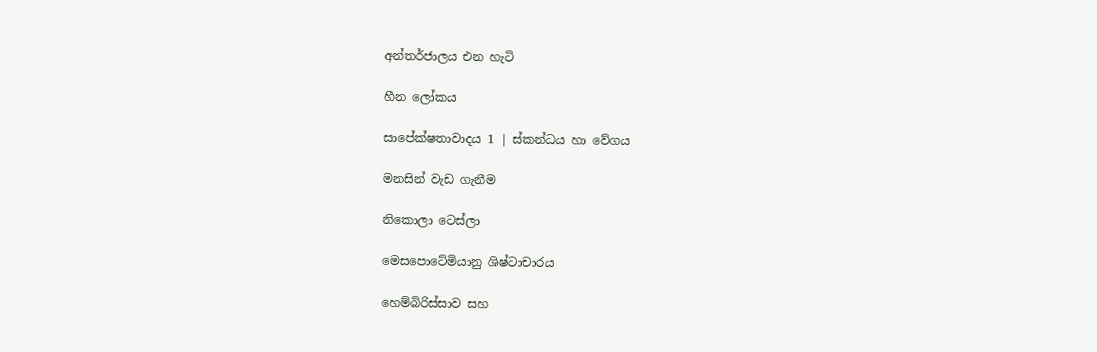අන්තර්ජාලය එන හැටි

හීන ලෝකය

සාපේක්ෂතාවාදය 1 | ස්කන්ධය හා වේගය

මනසින් වැඩ ගැනීම

නිකොලා ටෙස්ලා

මෙසපොටේමියානු ශිෂ්ටාචාරය

හෙම්බිරිස්සාව සහ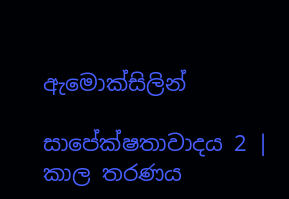ඇමොක්සිලින්

සාපේක්ෂතාවාදය 2 | කාල තරණය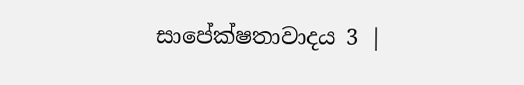සාපේක්ෂතාවාදය 3 |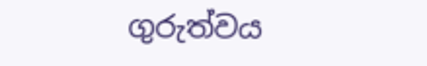ගුරුත්වය